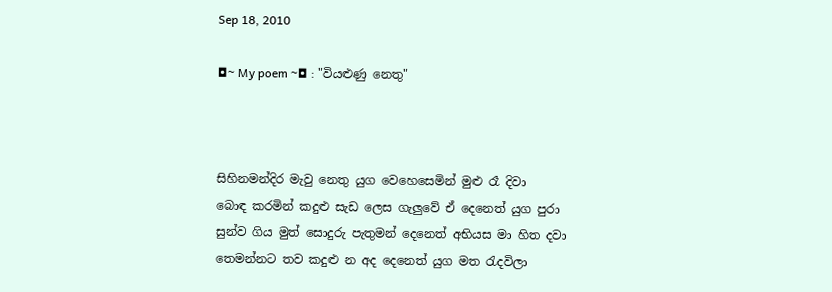Sep 18, 2010

◘~ My poem ~◘ : "වියළුණු නෙතු"



සිහිනමන්දිර මැවු නෙතු යුග වෙහෙසෙමින් මුළු රෑ දිවා
බොඳ කරමින් කදුළු සැඩ ලෙස ගැලුවේ ඒ දෙනෙත් යුග පුරා
සුන්ව ගිය මුත් සොදුරු පැතුමන් දෙනෙත් අභියස මා හිත දවා
තෙමන්නට තව කදුළු න අද දෙනෙත් යුග මත රැදවිලා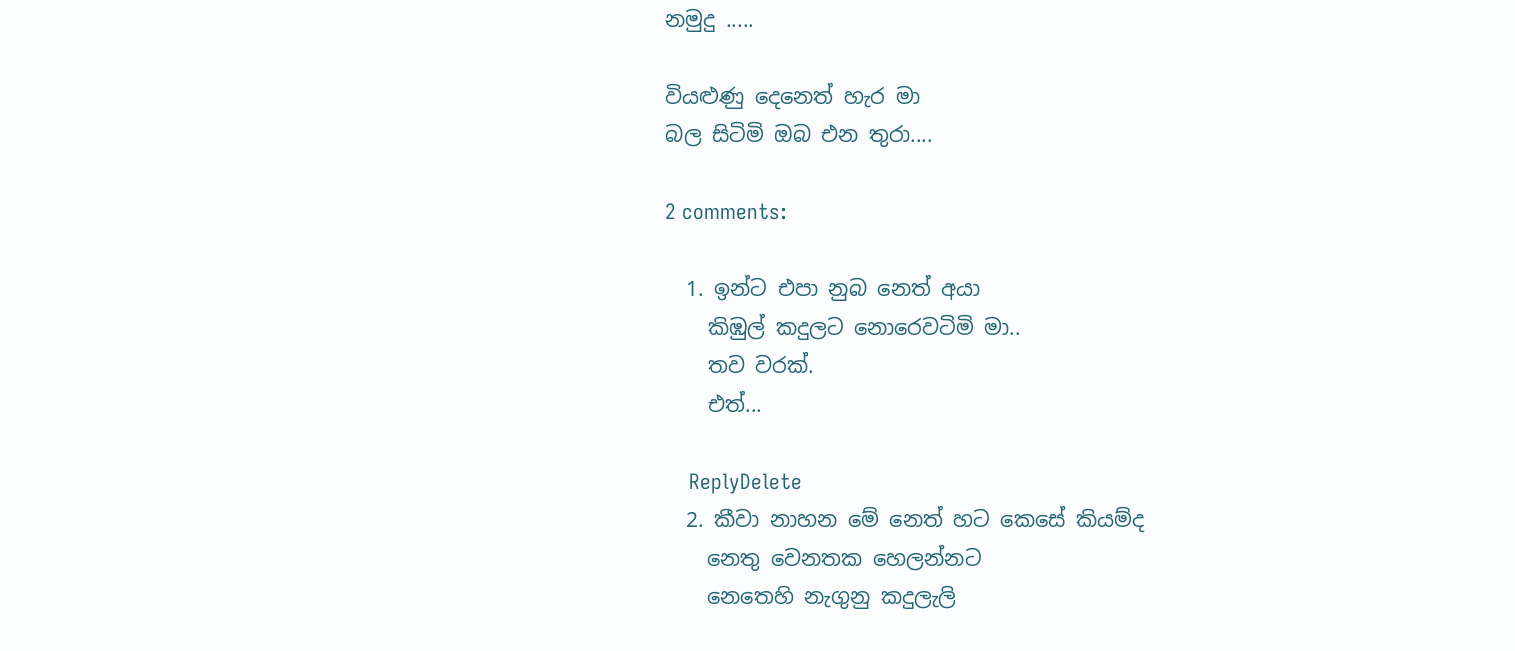නමුදු .....

වියළුණු දෙනෙත් හැර මා
බල සිටිමි ඔබ එන තුරා....

2 comments:

  1. ඉන්ට එපා නුබ නෙත් අයා
    කිඹුල් කදුලට නොරෙවටිමි මා..
    තව වරක්.
    එත්...

    ReplyDelete
  2. කීවා නාහන මේ නෙත් හට කෙසේ කියම්ද
    නෙතු වෙනතක හෙලන්නට
    නෙතෙහි නැගුනු කදුලැලි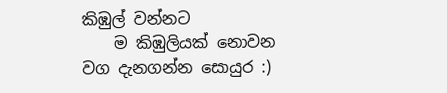කිඹුල් වන්නට
    ම කිඹුලියක් නොවන වග දැනගන්න සොයුර :)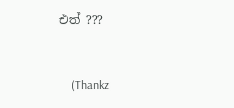එත් ???


    (Thankz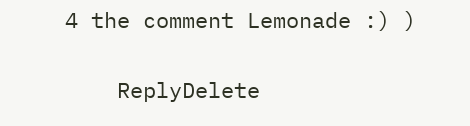4 the comment Lemonade :) )

    ReplyDelete